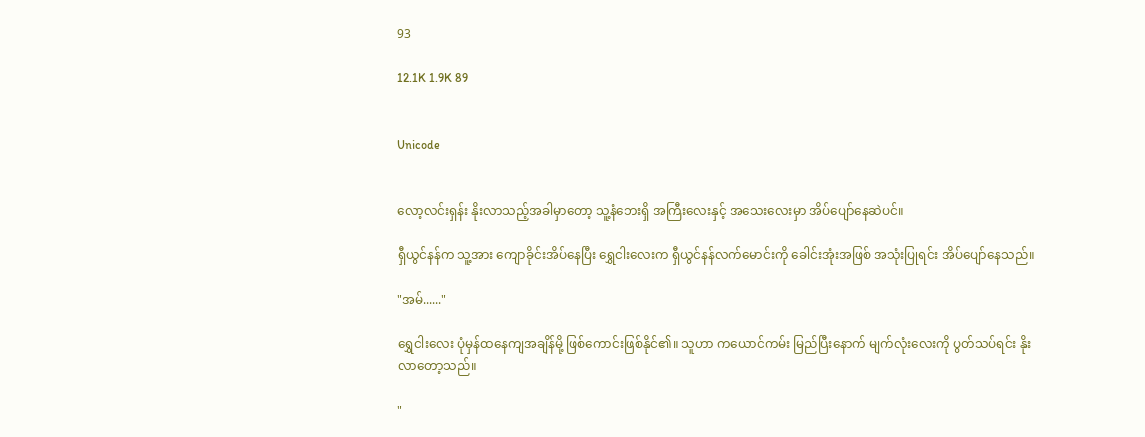93

12.1K 1.9K 89


Unicode


လော့လင်းရှန်း နိုးလာသည့်အခါမှာတော့ သူ့နံဘေးရှိ အကြီးလေးနှင့် အသေးလေးမှာ အိပ်ပျော်နေဆဲပင်။

ရှီယွင်နန်က သူ့အား ကျောခိုင်းအိပ်နေပြီး ရွှေငါးလေးက ရှီယွင်နန်လက်မောင်းကို ခေါင်းအုံးအဖြစ် အသုံးပြုရင်း အိပ်ပျော်နေသည်။

"အမ်......"

ရွှေငါးလေး ပုံမှန်ထနေကျအချိန်မို့ ဖြစ်ကောင်းဖြစ်နိုင်၏။ သူဟာ ကယောင်ကမ်း မြည်ပြီးနောက် မျက်လုံးလေးကို ပွတ်သပ်ရင်း နိုးလာတော့သည်။

"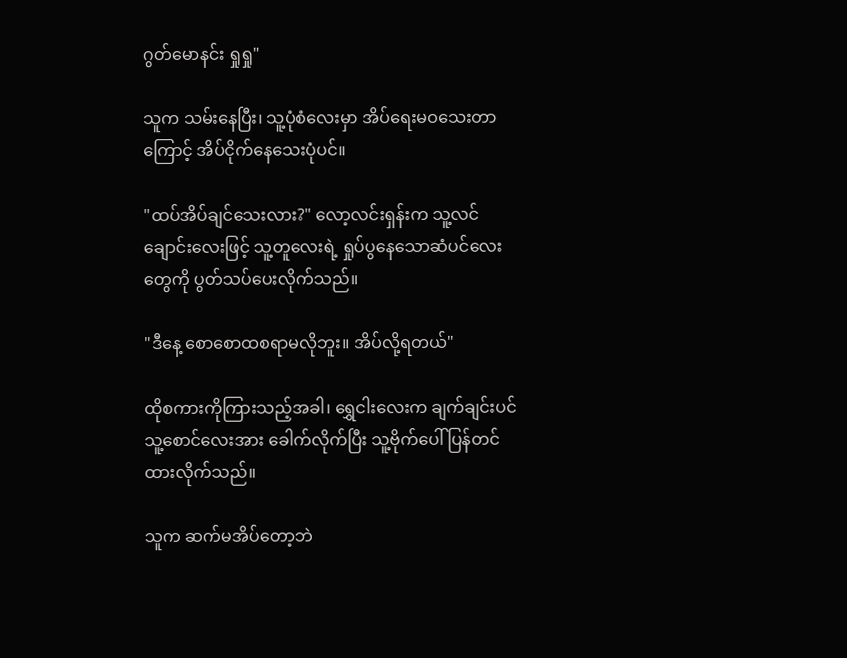ဂွတ်မောနင်း ရှုရှု"

သူက သမ်းနေပြီး၊ သူ့ပုံစံလေးမှာ အိပ်ရေးမဝသေးတာကြောင့် အိပ်ငိုက်နေသေးပုံပင်။

"ထပ်အိပ်ချင်သေးလား?" လော့လင်းရှန်းက သူ့လင်ချောင်းလေးဖြင့် သူ့တူလေးရဲ့ ရှုပ်ပွနေသောဆံပင်လေးတွေကို ပွတ်သပ်ပေးလိုက်သည်။

"ဒီနေ့ စောစောထစရာမလိုဘူး။ အိပ်လို့ရတယ်"

ထိုစကားကိုကြားသည့်အခါ၊ ရွှေငါးလေးက ချက်ချင်းပင် သူ့စောင်လေးအား ခေါက်လိုက်ပြီး သူ့ဗိုက်ပေါ် ပြန်တင်ထားလိုက်သည်။

သူက ဆက်မအိပ်တော့ဘဲ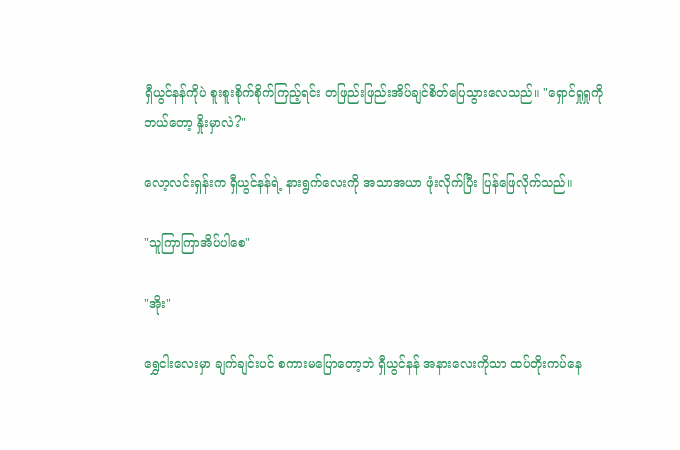ရှီယွင်နန်ကိုပဲ စူးစူးစိုက်စိုက်ကြည့်ရင်း တဖြည်းဖြည်းအိပ်ချင်စိတ်ပြေသွားလေသည်။ "ရှောင်ရှုရှုကို ဘယ်တော့ နှိုးမှာလဲ?"

လော့လင်းရှန်းက ရှီယွင်နန်ရဲ့ နားရွက်လေးကို အသာအယာ ဖုံးလိုက်ပြီး ပြန်ဖြေလိုက်သည်။

"သူကြာကြာအိပ်ပါစေ"

"အိုး"

ရွှေငါးလေးမှာ ချက်ချင်းပင် စကားမပြောတော့ဘဲ ရှီယွင်နန် အနားလေးကိုသာ ထပ်တိုးကပ်နေ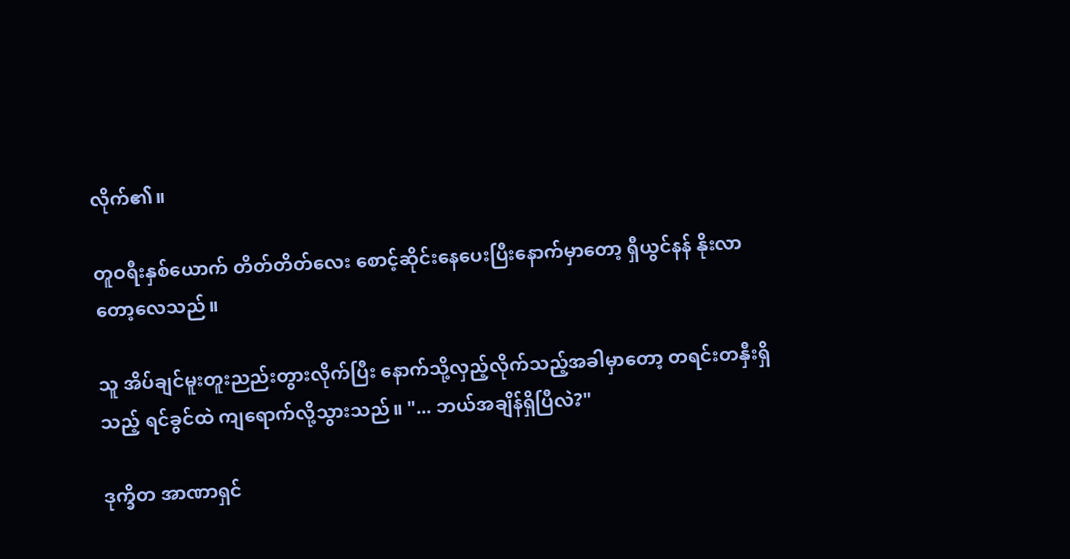လိုက်၏။

တူဝရီးနှစ်ယောက် တိတ်တိတ်လေး စောင့်ဆိုင်းနေပေးပြီးနောက်မှာတော့ ရှီယွင်နန် နိုးလာတော့လေသည်။

သူ အိပ်ချင်မူးတူးညည်းတွားလိုက်ပြီး နောက်သို့လှည့်လိုက်သည့်အခါမှာတော့ တရင်းတနှီးရှိသည့် ရင်ခွင်ထဲ ကျရောက်လို့သွားသည်။ "... ဘယ်အချိန်ရှိပြီလဲ?"

ဒုက္ခိတ အာဏာရှင်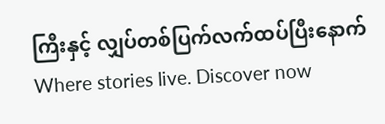ကြီးနှင့် လျှပ်တစ်ပြက်လက်ထပ်ပြီးနောက်Where stories live. Discover now